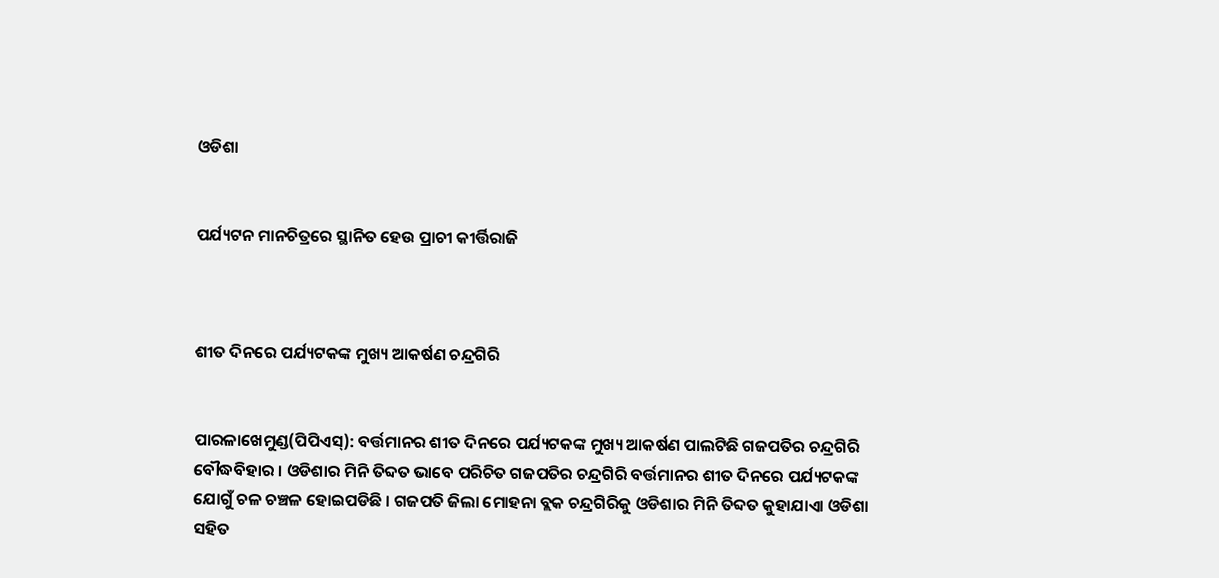ଓଡିଶା


ପର୍ଯ୍ୟଟନ ମାନଚିତ୍ରରେ ସ୍ଥାନିତ ହେଉ ପ୍ରାଚୀ କୀର୍ତ୍ତିରାଜି



ଶୀତ ଦିନରେ ପର୍ଯ୍ୟଟକଙ୍କ ମୁଖ୍ୟ ଆକର୍ଷଣ ଚନ୍ଦ୍ରଗିରି


ପାରଳାଖେମୁଣ୍ଡ(ପିପିଏସ୍‌): ବର୍ତ୍ତମାନର ଶୀତ ଦିନରେ ପର୍ଯ୍ୟଟକଙ୍କ ମୁଖ୍ୟ ଆକର୍ଷଣ ପାଲଟିଛି ଗଜପତିର ଚନ୍ଦ୍ରଗିରି ବୌଦ୍ଧବିହାର । ଓଡିଶାର ମିନି ତିବ୍ଦତ ଭାବେ ପରିଚିତ ଗଜପତିର ଚନ୍ଦ୍ରଗିରି ବର୍ତ୍ତମାନର ଶୀତ ଦିନରେ ପର୍ଯ୍ୟଟକଙ୍କ ଯୋଗୁଁ ଚଳ ଚଞ୍ଚଳ ହୋଇପଡିଛି । ଗଜପତି ଜିଲା ମୋହନା ବ୍ଲକ ଚନ୍ଦ୍ରଗିରିକୁ ଓଡିଶାର ମିନି ତିବ୍ଦତ କୁହାଯାଏା ଓଡିଶା ସହିତ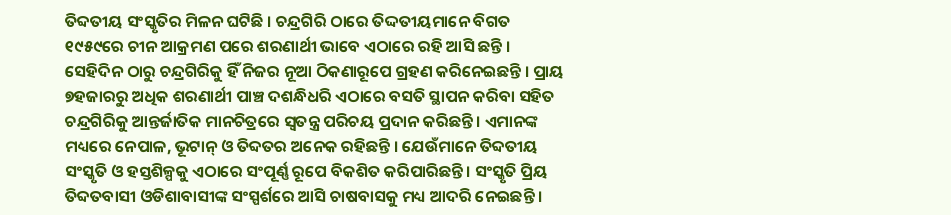ତିବ୍ଦତୀୟ ସଂସ୍କୃତିର ମିଳନ ଘଟିଛି । ଚନ୍ଦ୍ରଗିରି ଠାରେ ତିଦ୍ଦତୀୟମାନେ ବିଗତ ୧୯୫୯ରେ ଚୀନ ଆକ୍ରମଣ ପରେ ଶରଣାର୍ଥୀ ଭାବେ ଏଠାରେ ରହି ଆସି ଛନ୍ତି । ସେହିଦିନ ଠାରୁ ଚନ୍ଦ୍ରଗିରିକୁ ହିଁ ନିଜର ନୂଆ ଠିକଣାରୂପେ ଗ୍ରହଣ କରିନେଇଛନ୍ତି । ପ୍ରାୟ ୭ହଜାରରୁ ଅଧିକ ଶରଣାର୍ଥୀ ପାଞ୍ଚ ଦଶନ୍ଧିଧରି ଏଠାରେ ବସତି ସ୍ଥାପନ କରିବା ସହିତ ଚନ୍ଦ୍ରଗିରିକୁ ଆନ୍ତର୍ଜାତିକ ମାନଚିତ୍ରରେ ସ୍ୱତନ୍ତ୍ର ପରିଚୟ ପ୍ରଦାନ କରିଛନ୍ତି । ଏମାନଙ୍କ ମଧ୍ୟରେ ନେପାଳ, ଭୂଟାନ୍ ଓ ତିବ୍ଦତର ଅନେକ ରହିଛନ୍ତି । ଯେଉଁମାନେ ତିବ୍ଦତୀୟ ସଂସ୍କୃତି ଓ ହସ୍ତଶିଳ୍ପକୁ ଏଠାରେ ସଂପୂର୍ଣ୍ଣ ରୂପେ ବିକଶିତ କରିପାରିଛନ୍ତି । ସଂସ୍କୃତି ପ୍ରିୟ ତିବ୍ଦତବାସୀ ଓଡିଶାବାସୀଙ୍କ ସଂସ୍ପର୍ଶରେ ଆସି ଚାଷବାସକୁ ମଧ୍ୟ ଆଦରି ନେଇଛନ୍ତି ।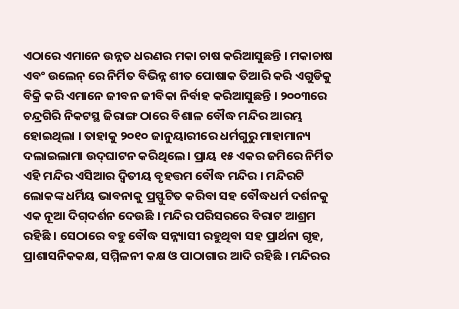ଏଠାରେ ଏମାନେ ଉନ୍ନତ ଧରଣର ମକା ଚାଷ କରିଆସୁଛନ୍ତି । ମକାଚାଷ ଏବଂ ଉଲେନ୍ ରେ ନିର୍ମିତ ବିଭିନ୍ନ ଶୀତ ପୋଷାକ ତିଆରି କରି ଏଗୁଡିକୁ ବିକ୍ରି କରି ଏମାନେ ଜୀବନ ଜୀବିକା ନିର୍ବାହ କରିଆସୁଛନ୍ତି । ୨୦୦୩ରେ ଚନ୍ଦ୍ରଗିରି ନିକଟସ୍ଥ ଜିରାଙ୍ଗ ଠାରେ ବିଶାଳ ବୌଦ୍ଧ ମନ୍ଦିର ଆରମ୍ଭ ହୋଇଥିଲା । ତାହାକୁ ୨୦୧୦ ଜାନୁୟାରୀରେ ଧର୍ମଗୁରୁ ମାହାମାନ୍ୟ ଦଲାଇଲାମା ଉଦ୍‌ଘାଟନ କରିଥିଲେ । ପ୍ରାୟ ୧୫ ଏକର ଜମିରେ ନିର୍ମିତ ଏହି ମନ୍ଦିର ଏସିଆର ଦ୍ୱିତୀୟ ବୃହତ୍ତମ ବୌଦ୍ଧ ମନ୍ଦିର । ମନ୍ଦିରଟି ଲୋକଙ୍କ ଧର୍ମିୟ ଭାବନାକୁ ପ୍ରସ୍ଫୁଟିତ କରିବା ସହ ବୌଦ୍ଧଧର୍ମ ଦର୍ଶନକୁ ଏକ ନୂଆ ଦିଗ୍‌ଦର୍ଶନ ଦେଉଛି । ମନ୍ଦିର ପରିସରରେ ବିରାଟ ଆଶ୍ରମ ରହିଛି । ସେଠାରେ ବହୁ ବୌଦ୍ଧ ସନ୍ନ୍ୟାସୀ ରହୁଥିବା ସହ ପ୍ରାର୍ଥନା ଗୃହ, ପ୍ରାଶାସନିକକକ୍ଷ, ସମ୍ମିଳନୀ କକ୍ଷ ଓ ପାଠାଗାର ଆଦି ରହିଛି । ମନ୍ଦିରର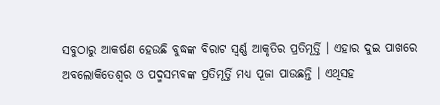ସବୁଠାରୁ ଆକର୍ଷଣ ହେଉଛି ବୁଦ୍ଧଙ୍କ ବିରାଟ ସ୍ୱର୍ଣ୍ଣ ଆକୃତିର ପ୍ରତିମୂର୍ତ୍ତି । ଏହାର ଦୁଇ ପାଖରେ ଅବଲୋକିତେଶ୍ୱର ଓ ପଦ୍ମସମ୍ଭବଙ୍କ ପ୍ରତିମୂର୍ତ୍ତି ମଧ୍ୟ ପୂଜା ପାଉଛନ୍ତି । ଏଥିସହ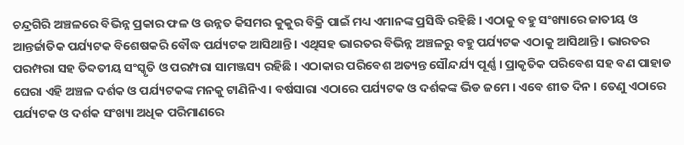ଚନ୍ଦ୍ରଗିରି ଅଞ୍ଚଳରେ ବିଭିନ୍ନ ପ୍ରକାର ଫଳ ଓ ଉନ୍ନତ କିସମର କୁକୁର ବିକ୍ରି ପାଇଁ ମଧ୍ୟ ଏମାନଙ୍କ ପ୍ରସିଦ୍ଧି ରହିଛି । ଏଠାକୁ ବହୁ ସଂଖ୍ୟାରେ ଜାତୀୟ ଓ ଆନ୍ତର୍ଜାତିକ ପର୍ଯ୍ୟଟକ ବିଶେଷକରି ବୌଦ୍ଧ ପର୍ଯ୍ୟଟକ ଆସିଥାନ୍ତି । ଏଥିସହ ଭାରତର ବିଭିନ୍ନ ଅଞ୍ଚଳରୁ ବହୁ ପର୍ଯ୍ୟଟକ ଏଠାକୁ ଆସିଥାନ୍ତି । ଭାରତର ପରମ୍ପରା ସହ ତିବ୍ଦତୀୟ ସଂସ୍କୃତି ଓ ପରମ୍ପରା ସାମଞ୍ଜସ୍ୟ ରହିଛି । ଏଠାକାର ପରିବେଶ ଅତ୍ୟନ୍ତ ସୌନ୍ଦର୍ଯ୍ୟ ପୂର୍ଣ୍ଣ । ପ୍ରାକୃତିକ ପରିବେଶ ସହ ବଣ ପାହାଡ ଘେରା ଏହି ଅଞ୍ଚଳ ଦର୍ଶକ ଓ ପର୍ଯ୍ୟଟକଙ୍କ ମନକୁ ଟାଣିନିଏ । ବର୍ଷସାରା ଏଠାରେ ପର୍ଯ୍ୟଟକ ଓ ଦର୍ଶକଙ୍କ ଭିଡ ଜମେ । ଏବେ ଶୀତ ଦିନ । ତେଣୁ ଏଠାରେ ପର୍ଯ୍ୟଟକ ଓ ଦର୍ଶକ ସଂଖ୍ୟା ଅଧିକ ପରିମାଣରେ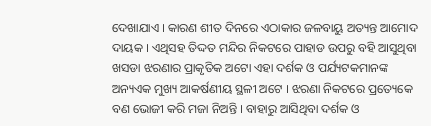ଦେଖାଯାଏ । କାରଣ ଶୀତ ଦିନରେ ଏଠାକାର ଜଳବାୟୁ ଅତ୍ୟନ୍ତ ଆମୋଦ ଦାୟକ । ଏଥିସହ ତିଦ୍ଦତ ମନ୍ଦିର ନିକଟରେ ପାହାଡ ଉପରୁ ବହି ଆସୁଥିବା ଖସଡା ଝରଣାର ପ୍ରାକୃତିକ ଅଟୋ ଏହା ଦର୍ଶକ ଓ ପର୍ଯ୍ୟଟକମାନଙ୍କ ଅନ୍ୟଏକ ମୁଖ୍ୟ ଆକର୍ଷଣୀୟ ସ୍ଥଳୀ ଅଟେ । ଝରଣା ନିକଟରେ ପ୍ରତ୍ୟେକେ ବଣ ଭୋଜୀ କରି ମଜା ନିଅନ୍ତି । ବାହାରୁ ଆସିଥିବା ଦର୍ଶକ ଓ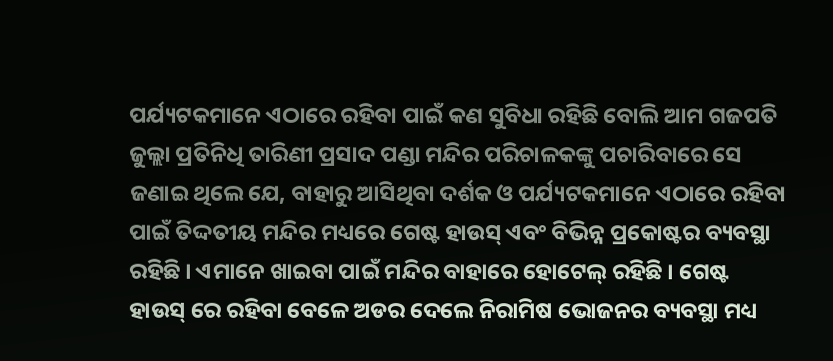ପର୍ଯ୍ୟଟକମାନେ ଏଠାରେ ରହିବା ପାଇଁ କଣ ସୁବିଧା ରହିଛି ବୋଲି ଆମ ଗଜପତି ଜୁଲ୍ଲା ପ୍ରତିନିଧି ତାରିଣୀ ପ୍ରସାଦ ପଣ୍ଡା ମନ୍ଦିର ପରିଚାଳକଙ୍କୁ ପଚାରିବାରେ ସେ ଜଣାଇ ଥିଲେ ଯେ, ବାହାରୁ ଆସିଥିବା ଦର୍ଶକ ଓ ପର୍ଯ୍ୟଟକମାନେ ଏଠାରେ ରହିବା ପାଇଁ ତିଦ୍ଦତୀୟ ମନ୍ଦିର ମଧ୍ୟରେ ଗେଷ୍ଟ ହାଉସ୍ ଏବଂ ବିଭିନ୍ନ ପ୍ରକୋଷ୍ଟର ବ୍ୟବସ୍ଥା ରହିଛି । ଏମାନେ ଖାଇବା ପାଇଁ ମନ୍ଦିର ବାହାରେ ହୋଟେଲ୍ ରହିଛି । ଗେଷ୍ଟ ହାଉସ୍ ରେ ରହିବା ବେଳେ ଅଡର ଦେଲେ ନିରାମିଷ ଭୋଜନର ବ୍ୟବସ୍ଥା ମଧ୍ୟ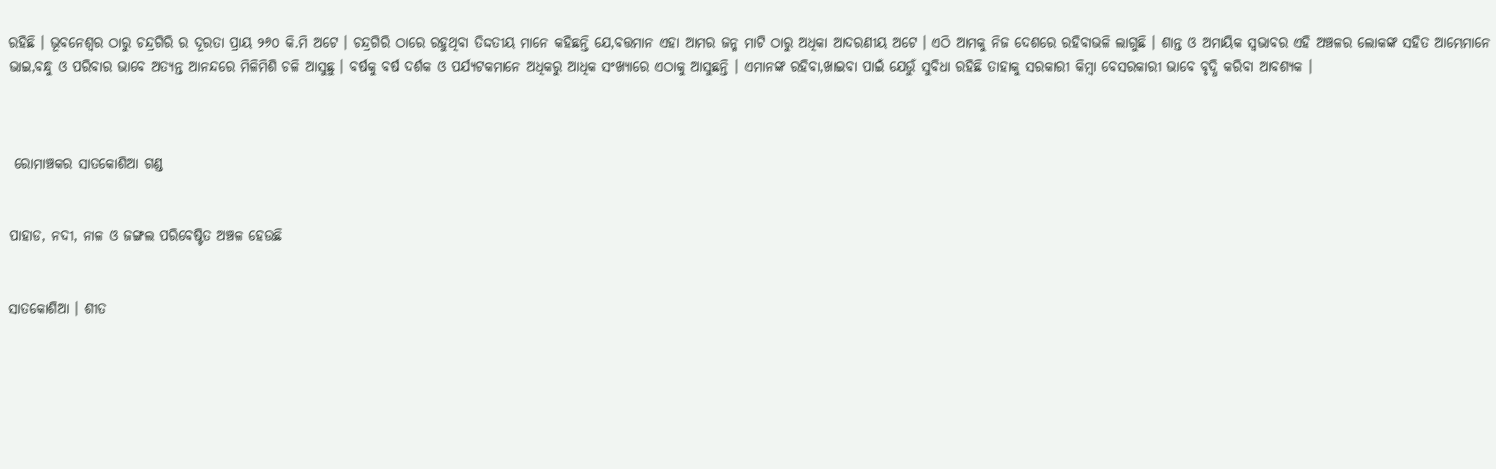ରହିଛି । ଭୂବନେଶ୍ୱର ଠାରୁ ଚନ୍ଦ୍ରଗିରି ର ଦୂରତା ପ୍ରାୟ ୨୬୦ କି.ମି ଅଟେ । ଚନ୍ଦ୍ରଗିରି ଠାରେ ରହୁଥିବା ତିଦ୍ଦତୀୟ ମାନେ କହିଛନ୍ତି ଯେ,ବତ୍ତମାନ ଏହା ଆମର ଜନ୍ମ ମାଟି ଠାରୁ ଅଧିକା ଆଦରଣୀୟ ଅଟେ । ଏଠି ଆମକୁ ନିଜ ଦେଶରେ ରହିବାଭଳି ଲାଗୁଛି । ଶାନ୍ତ ଓ ଅମାୟିକ ସ୍ୱଭାବର ଏହି ଅଞ୍ଚଳର ଲୋକଙ୍କ ସହିତ ଆମ୍ଭେମାନେ ଭାଇ,ବନ୍ଧୁ ଓ ପରିବାର ଭାବେ ଅତ୍ୟନ୍ତ ଆନନ୍ଦରେ ମିଳିମିଶି ଚଳି ଆସୁଛୁ । ବର୍ଷକୁ ବର୍ଷ ଦର୍ଶକ ଓ ପର୍ଯ୍ୟଟକମାନେ ଅଧିକରୁ ଆଧିକ ସଂଖ୍ୟାରେ ଏଠାକୁ ଆସୁଛନ୍ତି । ଏମାନଙ୍କ ରହିବା,ଖାଇବା ପାଇଁ ଯେଉୁଁ ସୁବିଧା ରହିଛି ତାହାକୁ ସରକାରୀ କିମ୍ବା ବେସରକାରୀ ଭାବେ ବୃଦ୍ଧି କରିବା ଆବଶ୍ୟକ ।



 ରୋମାଞ୍ଚକର ସାତକୋଶିଆ ଗଣ୍ଡ


ପାହାଡ, ନଦୀ, ନାଳ ଓ ଜଙ୍ଗଲ ପରିବେଷ୍ଟିତ ଅଞ୍ଚଳ ହେଉଛି


ସାତକୋଶିଆ । ଶୀତ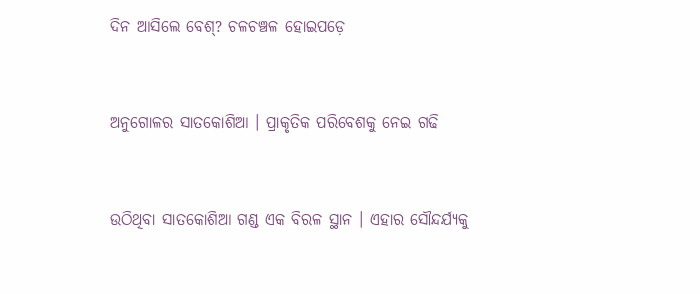ଦିନ ଆସିଲେ ବେଶ୍‌? ଚଳଚଞ୍ଚଳ ହୋଇପଡ଼େ


ଅନୁଗୋଳର ସାତକୋଶିଆ । ପ୍ରାକୃତିକ ପରିବେଶକୁ ନେଇ ଗଢି


ଉଠିଥିବା ସାତକୋଶିଆ ଗଣ୍ଡ ଏକ ବିରଳ ସ୍ଥାନ । ଏହାର ସୌନ୍ଦର୍ଯ୍ୟକୁ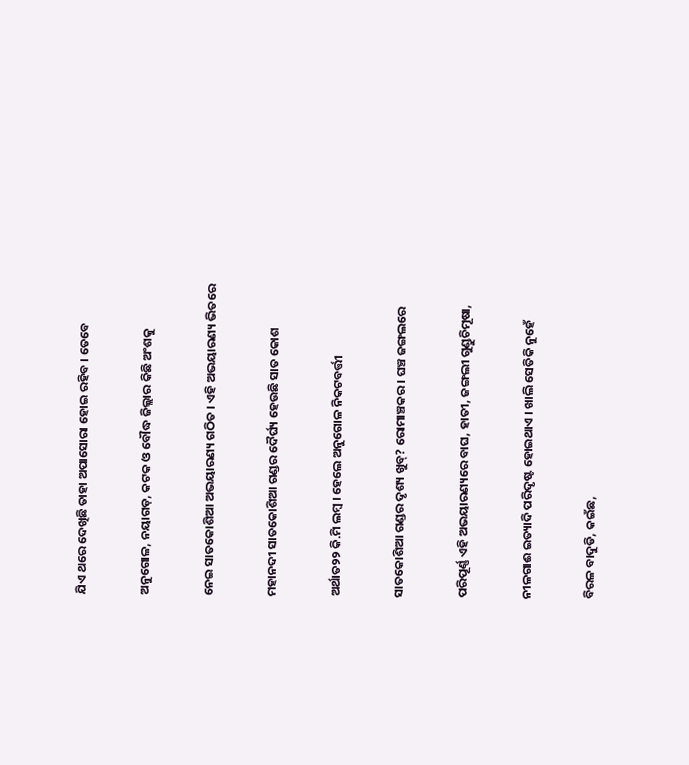ଯିଏ ଥରେ ଦେଖିଛି ତାହା ଅପାସୋରା ହୋଇ ରହିବ । ତେବେ


ଅନୁଗୋଳ, ନୟାଗଡ଼, କଟକ ଓ ବୌଦ୍ଧ ଜିଲ୍ଲାର କିଛି ଅଂଶକୁ


ନେଇ ସାତକୋଶିଆ ଅଭୟାରଣ୍ୟ ଗଠିତ । ଏହି ଅଭୟାରଣ୍ୟ ଭିତରେ


ମହାନଦୀ ସାତକୋଶିଆ ଗଣ୍ଡର ଦୈର୍ଘ୍ୟ ହେଉଛି ସାତ କୋଶ


ଅର୍ଥାତ୨୨ କି.ମି ଲମ୍ବ । ହେଲେ ଅନୁଗୋଳ ନିକଟବର୍ତ୍ତୀ


ସାତକୋଶିଆ ଗଣ୍ଡର ଦୃଶ୍ୟ ଖୁବ୍‌? ରୋମାଞ୍ଚକର । ଘଞ୍ଚ ଜଙ୍ଗଲରେ


ପରିପୂର୍ଣ୍ଣ ଏହି ଅଭୟାରଣ୍ୟରେ ବାଘ, ହାତୀ, ଜଙ୍ଗଲୀ ଗୁଣ୍ଡୁଚିମୂଷା,


ନୀଳଗାଈ ଇତ୍ୟାଦି ପରିଦୃଷ୍ଟ ହୋଇଥାଏ । ଖାଲି ସେତିକି ନୁହେଁ


ବିରଳ ବାଦୁଡି, କଇଁଛ,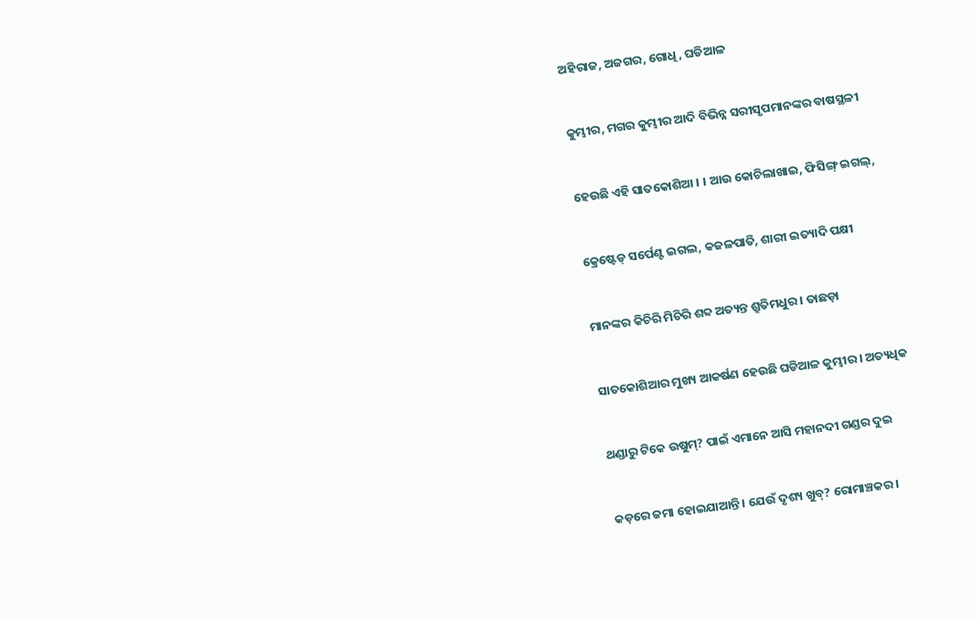ଅହିରାଜ, ଅଜଗର, ଗୋଧି, ଘଡିଆଳ


କୁମ୍ଭୀର, ମଗର କୁମ୍ଭୀର ଆଦି ବିଭିନ୍ନ ସରୀସୃପମାନଙ୍କର ବାଷସ୍ଥଳୀ


ହେଉଛି ଏହି ସାତକୋଶିଆ । । ଆଉ କୋଚିଲାଖାଇ, ଫିସିଙ୍ଗ୍ ଇଗଲ୍‌,


କ୍ରେଷ୍ଟେଡ୍ ସର୍ପେଣ୍ଟ ଇଗଲ, କଜଳପାତି, ଶାରୀ ଇତ୍ୟାଦି ପକ୍ଷୀ


ମାନଙ୍କର କିଚିରି ମିଚିରି ଶବ୍ଦ ଅତ୍ୟନ୍ତ ଶ୍ରୁତିମଧୁର । ତାଛଡ଼ା


ସାତକୋଶିଆର ମୁଖ୍ୟ ଆକର୍ଷଣ ହେଉଛି ଘଡିଆଳ କୁମ୍ଭୀର । ଅତ୍ୟଧିକ


ଥଣ୍ଡାରୁ ଟିକେ ଉଷୁମ୍‌? ପାଇଁ ଏମାନେ ଆସି ମହାନଦୀ ଗଣ୍ଡର ଦୁଇ


କଡ଼ରେ ଜମା ହୋଇଯାଆନ୍ତି । ଯେଉଁ ଦୃଶ୍ୟ ଖୁବ୍‌? ରୋମାଞ୍ଚକର ।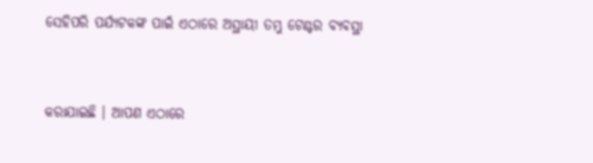ସେହିପରି ପର୍ଯ୍ୟଟକଙ୍କ ପାଇଁ ଏଠାରେ ଅସ୍ଥାୟୀ ତମ୍ଭୁ ଟେଣ୍ଟର ବ୍ୟବସ୍ଥା


କରାଯାଇଛି । ଆପଣ ଏଠାରେ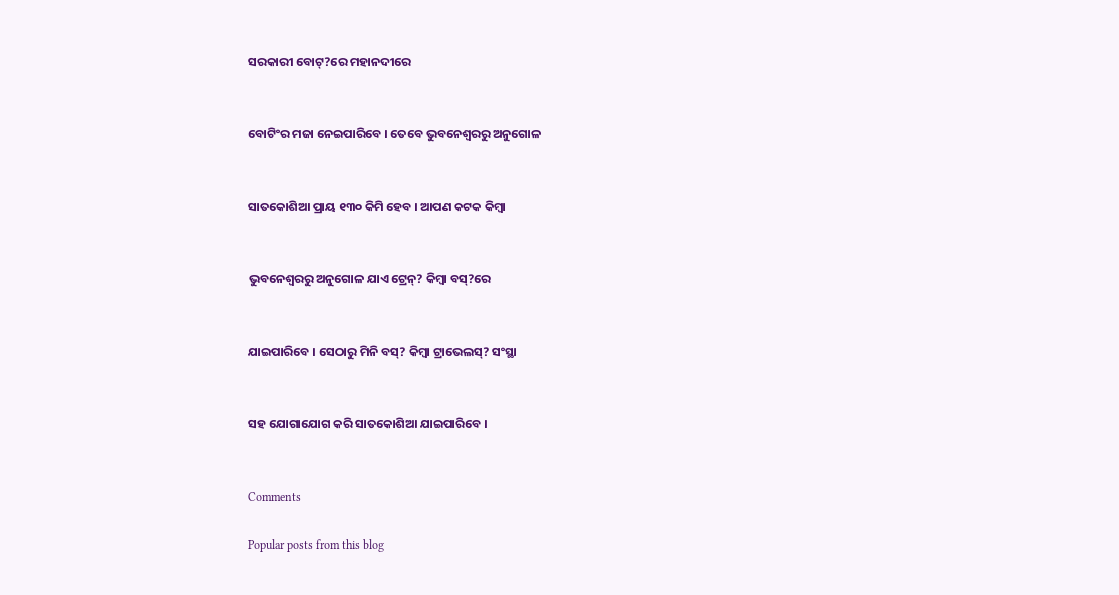ସରକାରୀ ବୋଟ୍‌?ରେ ମହାନଦୀରେ


ବୋଟିଂର ମଜା ନେଇପାରିବେ । ତେବେ ଭୁବନେଶ୍ୱରରୁ ଅନୁଗୋଳ


ସାତକୋଶିଆ ପ୍ରାୟ ୧୩୦ କିମି ହେବ । ଆପଣ କଟକ କିମ୍ବା


ଭୁବନେଶ୍ୱରରୁ ଅନୁଗୋଳ ଯାଏ ଟ୍ରେନ୍‌? କିମ୍ବା ବସ୍‌?ରେ


ଯାଇପାରିବେ । ସେଠାରୁ ମିନି ବସ୍‌? କିମ୍ବା ଟ୍ରାଭେଲସ୍‌? ସଂସ୍ଥା


ସହ ଯୋଗାଯୋଗ କରି ସାତକୋଶିଆ ଯାଇପାରିବେ ।


Comments

Popular posts from this blog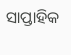ସାପ୍ତାହିକ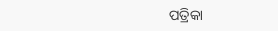ପତ୍ରିକା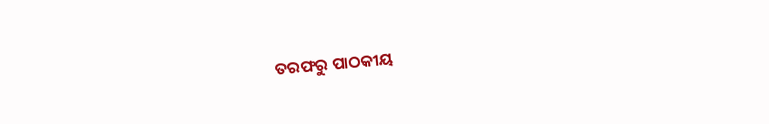ତରଫରୁ ପାଠକୀୟ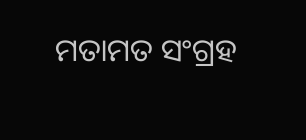ମତାମତ ସଂଗ୍ରହ